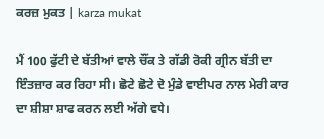ਕਰਜ਼ ਮੁਕਤ | karza mukat

ਮੈਂ 100 ਫੁੱਟੀ ਦੇ ਬੱਤੀਆਂ ਵਾਲੇ ਚੌਂਕ ਤੇ ਗੱਡੀ ਰੋਕੀ ਗ੍ਰੀਨ ਬੱਤੀ ਦਾ ਇੰਤਜ਼ਾਰ ਕਰ ਰਿਹਾ ਸੀ। ਛੋਟੇ ਛੋਟੇ ਦੋ ਮੁੰਡੇ ਵਾਈਪਰ ਨਾਲ ਮੇਰੀ ਕਾਰ ਦਾ ਸ਼ੀਸ਼ਾ ਸ਼ਾਫ ਕਰਨ ਲਈ ਅੱਗੇ ਵਧੇ।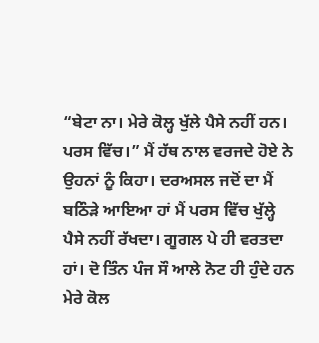“ਬੇਟਾ ਨਾ। ਮੇਰੇ ਕੋਲ੍ਹ ਖੁੱਲੇ ਪੈਸੇ ਨਹੀਂ ਹਨ। ਪਰਸ ਵਿੱਚ।” ਮੈਂ ਹੱਥ ਨਾਲ ਵਰਜਦੇ ਹੋਏ ਨੇ ਉਹਨਾਂ ਨੂੰ ਕਿਹਾ। ਦਰਅਸਲ ਜਦੋਂ ਦਾ ਮੈਂ ਬਠਿੰੜੇ ਆਇਆ ਹਾਂ ਮੈਂ ਪਰਸ ਵਿੱਚ ਖੁੱਲ੍ਹੇ ਪੈਸੇ ਨਹੀਂ ਰੱਖਦਾ। ਗੂਗਲ ਪੇ ਹੀ ਵਰਤਦਾ ਹਾਂ। ਦੋ ਤਿੰਨ ਪੰਜ ਸੌ ਆਲੇ ਨੋਟ ਹੀ ਹੁੰਦੇ ਹਨ ਮੇਰੇ ਕੋਲ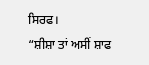ਸਿਰਫ।
“ਸ਼ੀਸ਼ਾ ਤਾਂ ਅਸੀਂ ਸ਼ਾਫ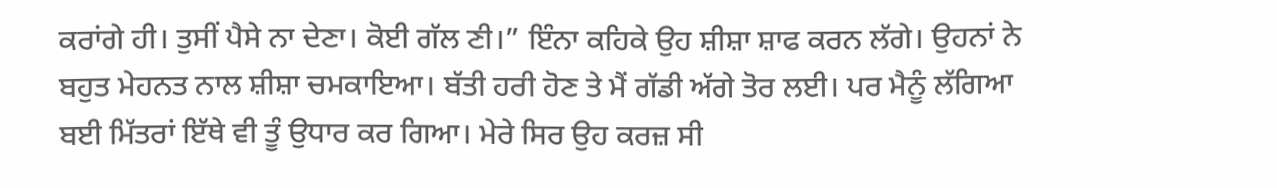ਕਰਾਂਗੇ ਹੀ। ਤੁਸੀਂ ਪੈਸੇ ਨਾ ਦੇਣਾ। ਕੋਈ ਗੱਲ ਣੀ।” ਇੰਨਾ ਕਹਿਕੇ ਉਹ ਸ਼ੀਸ਼ਾ ਸ਼ਾਫ ਕਰਨ ਲੱਗੇ। ਉਹਨਾਂ ਨੇ ਬਹੁਤ ਮੇਹਨਤ ਨਾਲ ਸ਼ੀਸ਼ਾ ਚਮਕਾਇਆ। ਬੱਤੀ ਹਰੀ ਹੋਣ ਤੇ ਮੈਂ ਗੱਡੀ ਅੱਗੇ ਤੋਰ ਲਈ। ਪਰ ਮੈਨੂੰ ਲੱਗਿਆ ਬਈ ਮਿੱਤਰਾਂ ਇੱਥੇ ਵੀ ਤੂੰ ਉਧਾਰ ਕਰ ਗਿਆ। ਮੇਰੇ ਸਿਰ ਉਹ ਕਰਜ਼ ਸੀ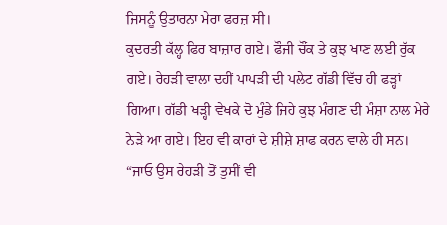ਜਿਸਨੂੰ ਉਤਾਰਨਾ ਮੇਰਾ ਫਰਜ਼ ਸੀ।
ਕੁਦਰਤੀ ਕੱਲ੍ਹ ਫਿਰ ਬਾਜ਼ਾਰ ਗਏ। ਫੌਜੀ ਚੌਂਕ ਤੇ ਕੁਝ ਖਾਣ ਲਈ ਰੁੱਕ ਗਏ। ਰੇਹੜੀ ਵਾਲਾ ਦਹੀਂ ਪਾਪੜੀ ਦੀ ਪਲੇਟ ਗੱਡੀ ਵਿੱਚ ਹੀ ਫੜ੍ਹਾਂ ਗਿਆ। ਗੱਡੀ ਖੜ੍ਹੀ ਵੇਖਕੇ ਦੋ ਮੁੰਡੇ ਜਿਹੇ ਕੁਝ ਮੰਗਣ ਦੀ ਮੰਸ਼ਾ ਨਾਲ ਮੇਰੇ ਨੇੜੇ ਆ ਗਏ। ਇਹ ਵੀ ਕਾਰਾਂ ਦੇ ਸ਼ੀਸ਼ੇ ਸ਼ਾਫ ਕਰਨ ਵਾਲੇ ਹੀ ਸਨ।
“ਜਾਓ ਉਸ ਰੇਹੜੀ ਤੋਂ ਤੁਸੀਂ ਵੀ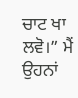ਚਾਟ ਖਾ ਲਵੋ।” ਮੈਂ ਉਹਨਾਂ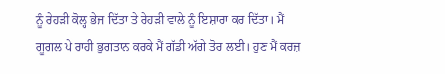ਨੂੰ ਰੇਹੜੀ ਕੋਲ੍ਹ ਭੇਜ ਦਿੱਤਾ ਤੇ ਰੇਹੜੀ ਵਾਲੇ ਨੂੰ ਇਸ਼ਾਰਾ ਕਰ ਦਿੱਤਾ। ਮੈਂ ਗੂਗਲ ਪੇ ਰਾਹੀ ਭੁਗਤਾਨ ਕਰਕੇ ਮੈਂ ਗੱਡੀ ਅੱਗੇ ਤੋਰ ਲਈ। ਹੁਣ ਮੈਂ ਕਰਜ਼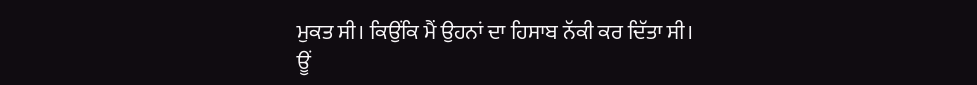ਮੁਕਤ ਸੀ। ਕਿਉਂਕਿ ਮੈਂ ਉਹਨਾਂ ਦਾ ਹਿਸਾਬ ਨੱਕੀ ਕਰ ਦਿੱਤਾ ਸੀ।
ਊਂ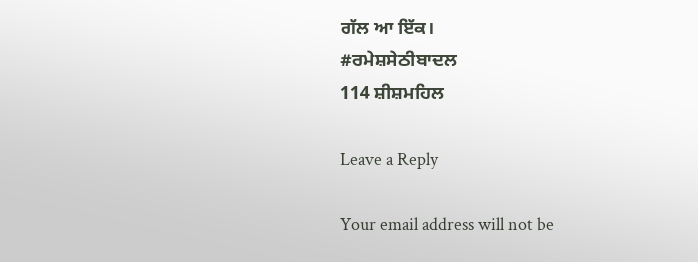ਗੱਲ ਆ ਇੱਕ।
#ਰਮੇਸ਼ਸੇਠੀਬਾਦਲ
114 ਸ਼ੀਸ਼ਮਹਿਲ

Leave a Reply

Your email address will not be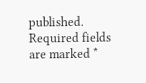published. Required fields are marked *